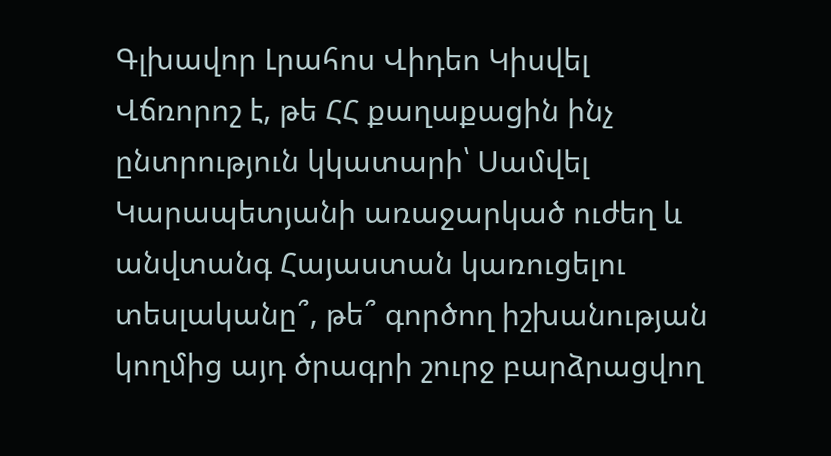Գլխավոր Լրահոս Վիդեո Կիսվել
Վճռորոշ է, թե ՀՀ քաղաքացին ինչ ընտրություն կկատարի՝ Սամվել Կարապետյանի առաջարկած ուժեղ և անվտանգ Հայաստան կառուցելու տեսլականը՞, թե՞ գործող իշխանության կողմից այդ ծրագրի շուրջ բարձրացվող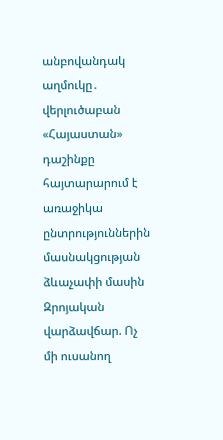անբովանդակ աղմուկը․ վերլուծաբան «Հայաստան» դաշինքը հայտարարում է առաջիկա ընտրություններին մասնակցության ձևաչափի մասին Զրոյական վարձավճար. Ոչ մի ուսանող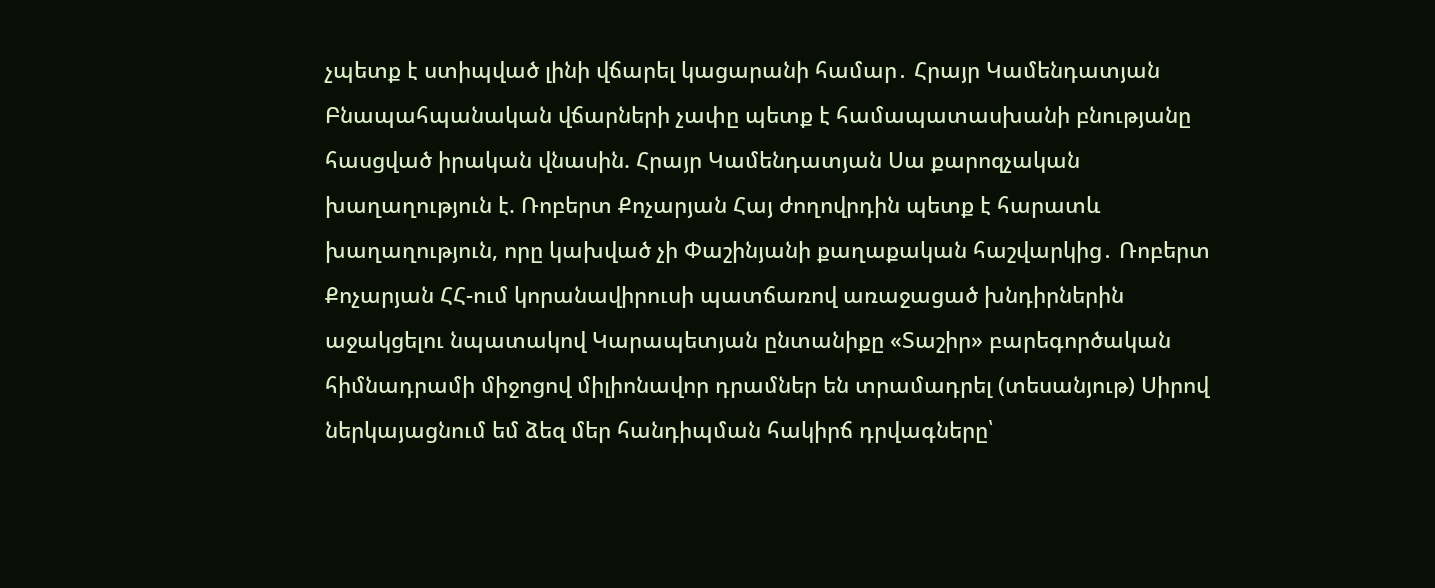չպետք է ստիպված լինի վճարել կացարանի համար․ Հրայր Կամենդատյան Բնապահպանական վճարների չափը պետք է համապատասխանի բնությանը հասցված իրական վնասին. Հրայր Կամենդատյան Սա քարոզչական խաղաղություն է. Ռոբերտ Քոչարյան Հայ ժողովրդին պետք է հարատև խաղաղություն, որը կախված չի Փաշինյանի քաղաքական հաշվարկից․ Ռոբերտ Քոչարյան ՀՀ-ում կորանավիրուսի պատճառով առաջացած խնդիրներին աջակցելու նպատակով Կարապետյան ընտանիքը «Տաշիր» բարեգործական հիմնադրամի միջոցով միլիոնավոր դրամներ են տրամադրել (տեսանյութ) Սիրով ներկայացնում եմ ձեզ մեր հանդիպման հակիրճ դրվագները՝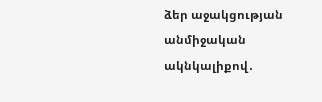ձեր աջակցության անմիջական ակնկալիքով․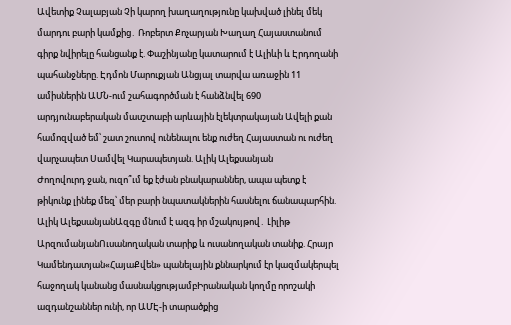Ավետիք Չալաբյան Չի կարող խաղաղությունը կախված լինել մեկ մարդու բարի կամքից․ Ռոբերտ Քոչարյան Խաղաղ Հայաստանում գիրք նվիրելը հանցանք է. Փաշինյանը կատարում է Ալիևի և Էրդողանի պահանջները. Էդմոն Մարուքյան Անցյալ տարվա առաջին 11 ամիսներին ԱՄՆ-ում շահագործման է հանձնվել 690 արդյունաբերական մասշտաբի արևային էլեկտրակայան Ավելի քան համոզված եմ՝ շատ շուտով ունենալու ենք ուժեղ Հայաստան ու ուժեղ վարչապետ Սամվել Կարապետյան. Ալիկ Ալեքսանյան
Ժողովուրդ ջան, ուզո՞ւմ եք էժան բնակարաններ, ապա պետք է թիկունք լինեք մեզ՝ մեր բարի նպատակներին հասնելու ճանապարհին. Ալիկ ԱլեքսանյանԱզգը մնում է ազգ իր մշակույթով․ Լիլիթ ԱրզումանյանՈւսանողական տարիք և ուսանողական տանիք. Հրայր Կամենդատյան«ՀայաՔվեն» պանելային քննարկում էր կազմակերպել հաջողակ կանանց մասնակցությամբԻրանական կողմը որոշակի ազդանշաններ ունի, որ ԱՄԷ-ի տարածքից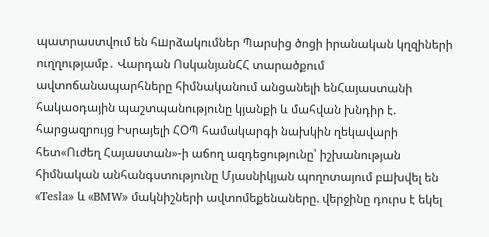պատրաստվում են հшրձակումներ Պարսից ծոցի իրանական կղզիների ուղղությամբ․ Վարդան ՈսկանյանՀՀ տարածքում ավտոճանապարհները հիմնականում անցանելի ենՀայաստանի հակաօդային պաշտպանությունը կյանքի և մահվան խնդիր է. հարցազրույց Իսրայելի ՀՕՊ համակարգի նախկին ղեկավարի հետ«Ուժեղ Հայաստան»-ի աճող ազդեցությունը՝ իշխանության հիմնական անհանգստությունը Մյասնիկյան պողոտայում բшխվել են «Tesla» և «BMW» մակնիշների ավտոմեքենաները. վերջինը դուրս է եկել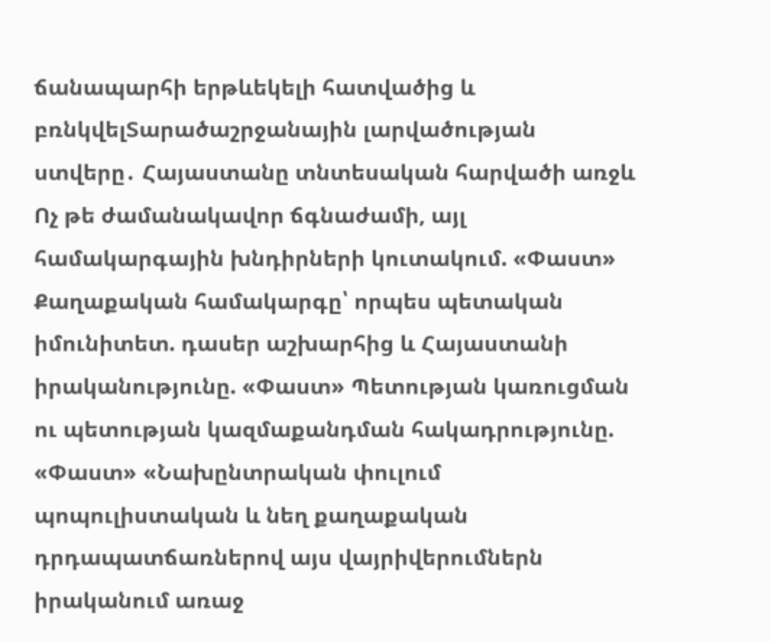ճանապարհի երթևեկելի հատվածից և բռնկվելՏարածաշրջանային լարվածության ստվերը․ Հայաստանը տնտեսական հարվածի առջև Ոչ թե ժամանակավոր ճգնաժամի, այլ համակարգային խնդիրների կուտակում. «Փաստ» Քաղաքական համակարգը՝ որպես պետական իմունիտետ. դասեր աշխարհից և Հայաստանի իրականությունը. «Փաստ» Պետության կառուցման ու պետության կազմաքանդման հակադրությունը. «Փաստ» «Նախընտրական փուլում պոպուլիստական և նեղ քաղաքական դրդապատճառներով այս վայրիվերումներն իրականում առաջ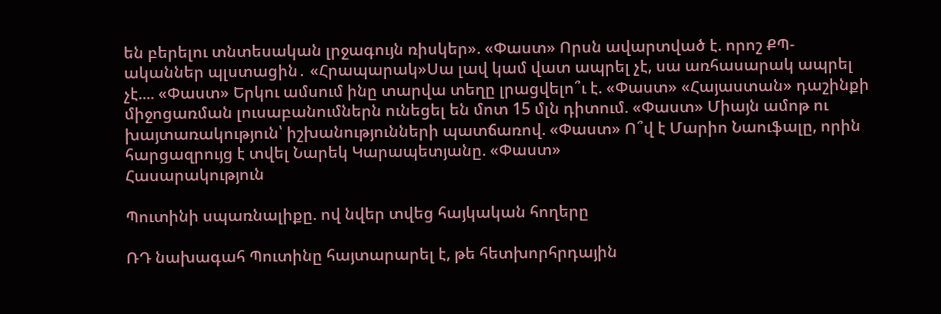են բերելու տնտեսական լրջագույն ռիսկեր». «Փաստ» Որսն ավարտված է. որոշ ՔՊ-ականներ պլստացին․ «Հրապարակ»Սա լավ կամ վատ ապրել չէ, սա առհասարակ ապրել չէ.... «Փաստ» Երկու ամսում ինը տարվա տեղը լրացվելո՞ւ է. «Փաստ» «Հայաստան» դաշինքի միջոցառման լուսաբանումներն ունեցել են մոտ 15 մլն դիտում. «Փաստ» Միայն ամոթ ու խայտառակություն՝ իշխանությունների պատճառով. «Փաստ» Ո՞վ է Մարիո Նաուֆալը, որին հարցազրույց է տվել Նարեկ Կարապետյանը. «Փաստ»
Հասարակություն

Պուտինի սպառնալիքը. ով նվեր տվեց հայկական հողերը

ՌԴ նախագահ Պուտինը հայտարարել է, թե հետխորհրդային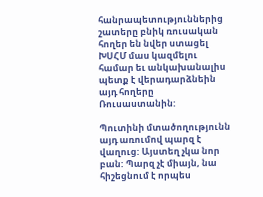հանրապետություններից շատերը բնիկ ռուսական հողեր են նվեր ստացել ԽՍՀՄ մաս կազմելու համար եւ անկախանալիս պետք է վերադարձնեին այդ հողերը Ռուսաստանին:

Պուտինի մտածողությունն այդ առումով պարզ է վաղուց: Այստեղ չկա նոր բան: Պարզ չէ միայն, նա հիշեցնում է որպես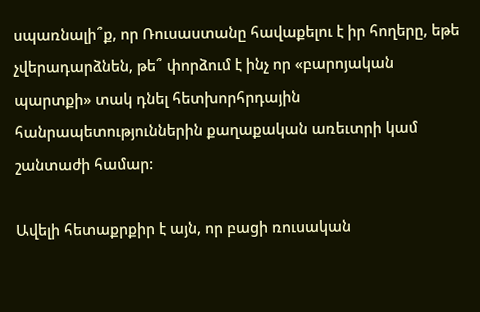սպառնալի՞ք, որ Ռուսաստանը հավաքելու է իր հողերը, եթե չվերադարձնեն, թե՞ փորձում է ինչ որ «բարոյական պարտքի» տակ դնել հետխորհրդային հանրապետություններին քաղաքական առեւտրի կամ շանտաժի համար:

Ավելի հետաքրքիր է այն, որ բացի ռուսական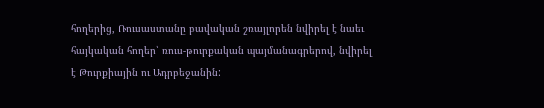հողերից, Ռուսաստանը բավական շռայլորեն նվիրել է նաեւ հայկական հողեր՝ ռուս-թուրքական պայմանագրերով, նվիրել է Թուրքիային ու Ադրբեջանին: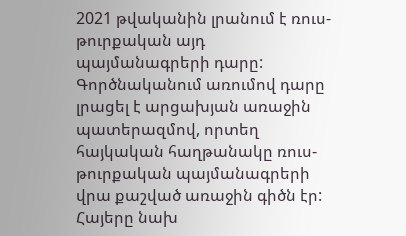2021 թվականին լրանում է ռուս-թուրքական այդ պայմանագրերի դարը: Գործնականում առումով դարը լրացել է արցախյան առաջին պատերազմով, որտեղ հայկական հաղթանակը ռուս-թուրքական պայմանագրերի վրա քաշված առաջին գիծն էր: Հայերը նախ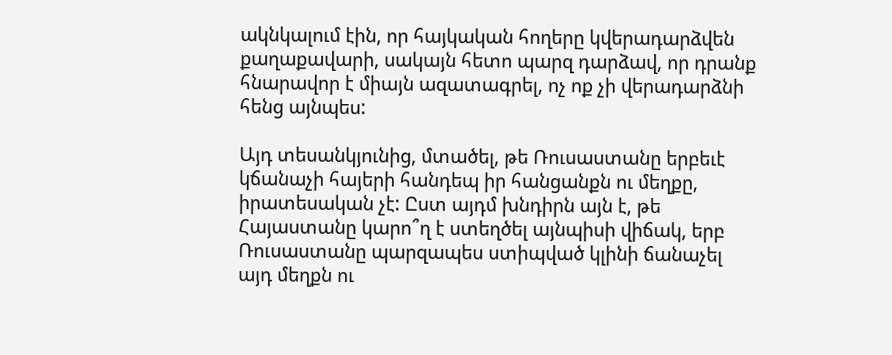ակնկալում էին, որ հայկական հողերը կվերադարձվեն քաղաքավարի, սակայն հետո պարզ դարձավ, որ դրանք հնարավոր է միայն ազատագրել, ոչ ոք չի վերադարձնի հենց այնպես:

Այդ տեսանկյունից, մտածել, թե Ռուսաստանը երբեւէ կճանաչի հայերի հանդեպ իր հանցանքն ու մեղքը, իրատեսական չէ: Ըստ այդմ խնդիրն այն է, թե Հայաստանը կարո՞ղ է ստեղծել այնպիսի վիճակ, երբ Ռուսաստանը պարզապես ստիպված կլինի ճանաչել այդ մեղքն ու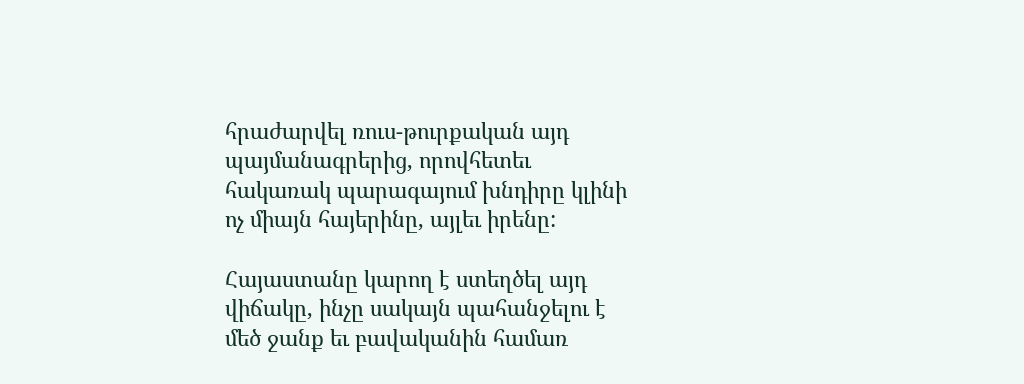հրաժարվել ռուս-թուրքական այդ պայմանագրերից, որովհետեւ հակառակ պարագայում խնդիրը կլինի ոչ միայն հայերինը, այլեւ իրենը:

Հայաստանը կարող է ստեղծել այդ վիճակը, ինչը սակայն պահանջելու է մեծ ջանք եւ բավականին համառ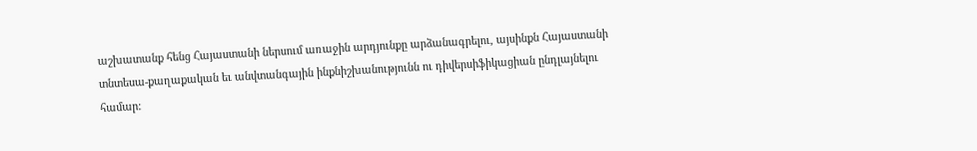աշխատանք հենց Հայաստանի ներսում առաջին արդյունքը արձանագրելու, այսինքն Հայաստանի տնտեսա-քաղաքական եւ անվտանգային ինքնիշխանությունն ու դիվերսիֆիկացիան ընդլայնելու համար: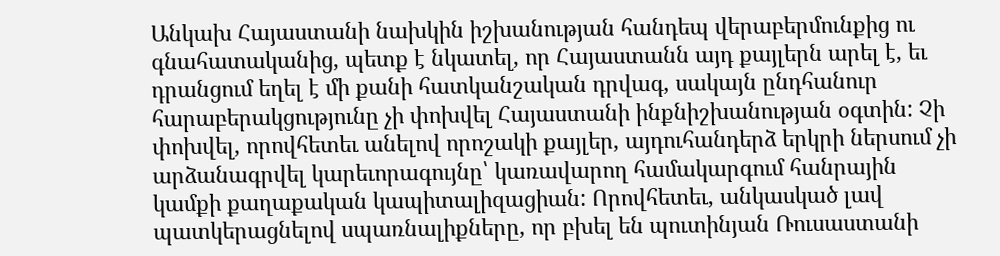Անկախ Հայաստանի նախկին իշխանության հանդեպ վերաբերմունքից ու գնահատականից, պետք է նկատել, որ Հայաստանն այդ քայլերն արել է, եւ դրանցում եղել է մի քանի հատկանշական դրվագ, սակայն ընդհանուր հարաբերակցությունը չի փոխվել Հայաստանի ինքնիշխանության օգտին: Չի փոխվել, որովհետեւ անելով որոշակի քայլեր, այդուհանդերձ երկրի ներսում չի արձանագրվել կարեւորագույնը՝ կառավարող համակարգում հանրային կամքի քաղաքական կապիտալիզացիան: Որովհետեւ, անկասկած լավ պատկերացնելով սպառնալիքները, որ բխել են պուտինյան Ռուսաստանի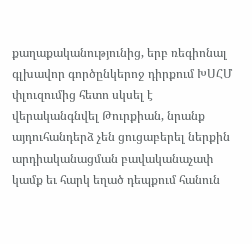քաղաքականությունից, երբ ռեգիոնալ գլխավոր գործընկերոջ դիրքում ԽՍՀՄ փլուզումից հետո սկսել է վերականգնվել Թուրքիան, նրանք այդուհանդերձ չեն ցուցաբերել ներքին արդիականացման բավականաչափ կամք եւ հարկ եղած դեպքում հանուն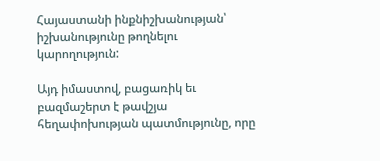Հայաստանի ինքնիշխանության՝ իշխանությունը թողնելու կարողություն:

Այդ իմաստով, բացառիկ եւ բազմաշերտ է թավշյա հեղափոխության պատմությունը, որը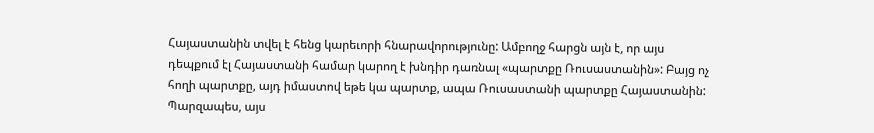Հայաստանին տվել է հենց կարեւորի հնարավորությունը: Ամբողջ հարցն այն է, որ այս դեպքում էլ Հայաստանի համար կարող է խնդիր դառնալ «պարտքը Ռուսաստանին»: Բայց ոչ հողի պարտքը, այդ իմաստով եթե կա պարտք, ապա Ռուսաստանի պարտքը Հայաստանին: Պարզապես, այս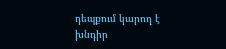դեպքում կարող է խնդիր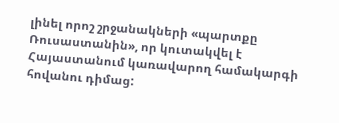լինել որոշ շրջանակների «պարտքը Ռուսաստանին», որ կուտակվել է Հայաստանում կառավարող համակարգի հովանու դիմաց: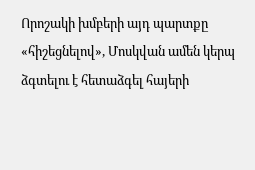Որոշակի խմբերի այդ պարտքը «հիշեցնելով», Մոսկվան ամեն կերպ ձգտելու է հետաձգել հայերի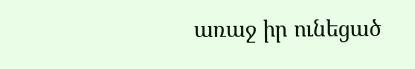առաջ իր ունեցած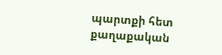պարտքի հետ քաղաքական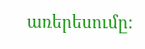առերեսումը: